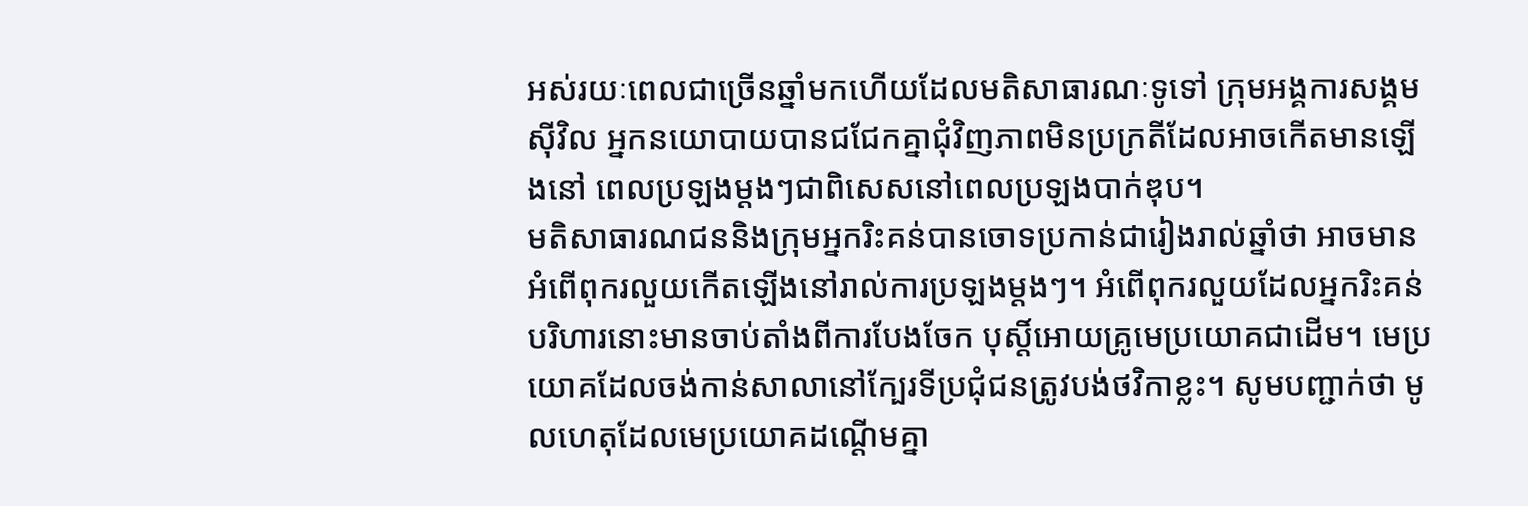អស់រយៈពេលជាច្រើនឆ្នាំមកហើយដែលមតិសាធារណៈទូទៅ ក្រុមអង្គការសង្គមស៊ីវិល អ្នកនយោបាយបានជជែកគ្នាជុំវិញភាពមិនប្រក្រតីដែលអាចកើតមានឡើងនៅ ពេលប្រឡងម្តងៗជាពិសេសនៅពេលប្រឡងបាក់ឌុប។
មតិសាធារណជននិងក្រុមអ្នករិះគន់បានចោទប្រកាន់ជារៀងរាល់ឆ្នាំថា អាចមានអំពើពុករលួយកើតឡើងនៅរាល់ការប្រឡងម្តងៗ។ អំពើពុករលួយដែលអ្នករិះគន់បរិហារនោះមានចាប់តាំងពីការបែងចែក បុស្តិ៍អោយគ្រូមេប្រយោគជាដើម។ មេប្រយោគដែលចង់កាន់សាលានៅក្បែរទីប្រជុំជនត្រូវបង់ថវិកាខ្លះ។ សូមបញ្ជាក់ថា មូលហេតុដែលមេប្រយោគដណ្តើមគ្នា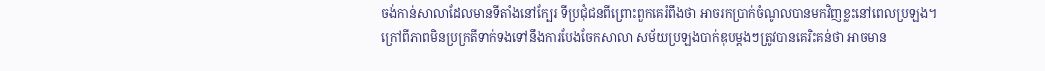ចង់កាន់សាលាដែលមានទីតាំងនៅក្បែរ ទីប្រជុំជនពីព្រោះពួកគេរំពឹងថា អាចរកប្រាក់ចំណូលបានមកវិញខ្លះនៅពេលប្រឡង។
ក្រៅពីភាពមិនប្រក្រតីទាក់ទងទៅនឹងការបែងចែកសាលា សម័យប្រឡងបាក់ឌុបម្តងៗត្រូវបានគេរិះគន់ថា អាចមាន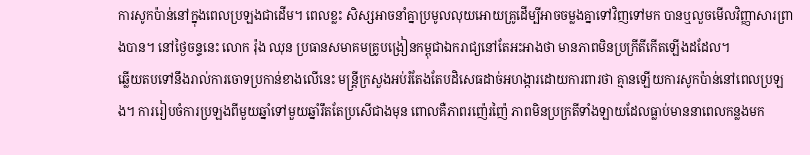ការសូកប៉ាន់នៅក្នុងពេលប្រឡងជាដើម។ ពេលខ្លះ សិស្សអាចនាំគ្នាប្រមូលលុយអោយគ្រូដើម្បីអាចចម្លងគ្នាទៅវិញទៅមក បានឬលួចមើលវិញ្ញាសារព្រាងបាន។ នៅថ្ងៃចន្ទនេះ លោក រ៉ុង ឈុន ប្រធានសមាគមគ្រូបង្រៀនកម្ពុជាឯករាជ្យនៅតែអះអាងថា មានភាពមិនប្រក្រីតីកើតឡើងដដែល។
ឆ្លើយតបទៅនឹងរាល់ការចោទប្រកាន់ខាងលើនេះ មន្រ្តីក្រសួងអប់រំតែងតែបដិសេធដាច់អហង្ការដោយការពារថា គ្មានឡើយការសូកប៉ាន់នៅពេលប្រឡង។ ការរៀបចំការប្រឡងពីមួយឆ្នាំទៅមួយឆ្នាំរឹតតែប្រសើជាងមុន ពោលគឺភាពរញ៉េរញ៉ៃ ភាពមិនប្រក្រតីទាំងឡាយដែលធ្លាប់មាននាពេលកន្លងមក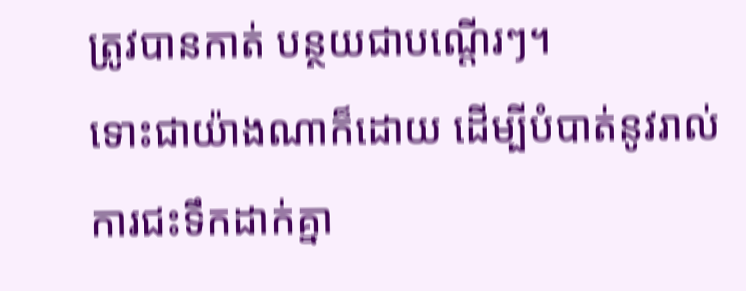ត្រូវបានកាត់ បន្ថយជាបណ្តើរៗ។
ទោះជាយ៉ាងណាក៏ដោយ ដើម្បីបំបាត់នូវរាល់ការជះទឹកដាក់គ្នា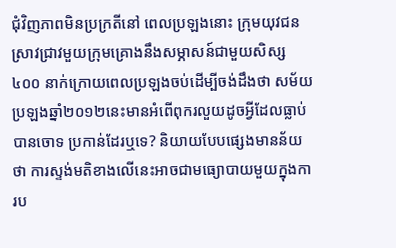ជុំវិញភាពមិនប្រក្រតីនៅ ពេលប្រឡងនោះ ក្រុមយុវជនស្រាវជ្រាវមួយក្រុមគ្រោងនឹងសម្ភាសន៍ជាមួយសិស្ស៤០០ នាក់ក្រោយពេលប្រឡងចប់ដើម្បីចង់ដឹងថា សម័យប្រឡងឆ្នាំ២០១២នេះមានអំពើពុករលួយដូចអ្វីដែលធ្លាប់បានចោទ ប្រកាន់ដែរឬទេ? និយាយបែបផ្សេងមានន័យថា ការស្ទង់មតិខាងលើនេះអាចជាមធ្យោបាយមួយក្នុងការប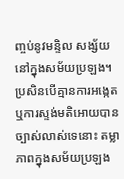ញ្ចប់នូវមន្ទិល សង្ស័យនៅក្នុងសម័យប្រឡង។
ប្រសិនបើគ្មានការអង្កេតឬការស្ទង់មតិអោយបានច្បាស់លាស់ទេនោះ តម្លាភាពក្នុងសម័យប្រឡង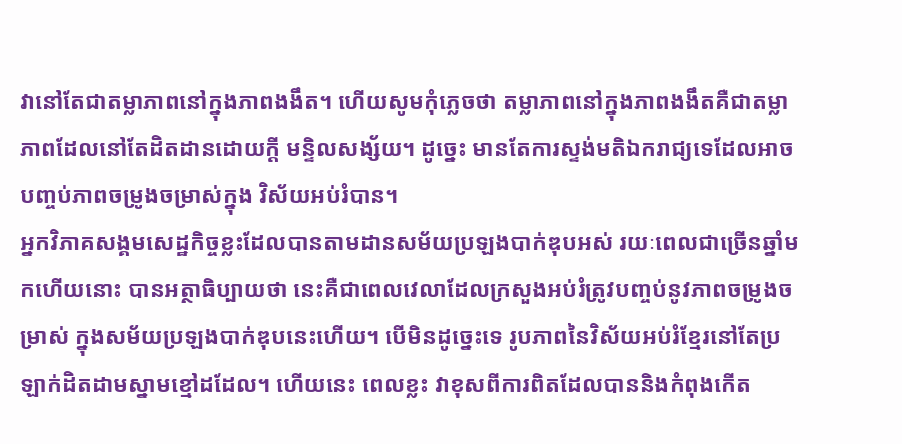វានៅតែជាតម្លាភាពនៅក្នុងភាពងងឹត។ ហើយសូមកុំភ្លេចថា តម្លាភាពនៅក្នុងភាពងងឹតគឺជាតម្លាភាពដែលនៅតែដិតដានដោយក្តី មន្ទិលសង្ស័យ។ ដូច្នេះ មានតែការស្ទង់មតិឯករាជ្យទេដែលអាចបញ្ចប់ភាពចម្រូងចម្រាស់ក្នុង វិស័យអប់រំបាន។
អ្នកវិភាគសង្គមសេដ្ឋកិច្ចខ្លះដែលបានតាមដានសម័យប្រឡងបាក់ឌុបអស់ រយៈពេលជាច្រើនឆ្នាំមកហើយនោះ បានអត្ថាធិប្បាយថា នេះគឺជាពេលវេលាដែលក្រសួងអប់រំត្រូវបញ្ចប់នូវភាពចម្រូងចម្រាស់ ក្នុងសម័យប្រឡងបាក់ឌុបនេះហើយ។ បើមិនដូច្នេះទេ រូបភាពនៃវិស័យអប់រំខ្មែរនៅតែប្រឡាក់ដិតដាមស្នាមខ្មៅដដែល។ ហើយនេះ ពេលខ្លះ វាខុសពីការពិតដែលបាននិងកំពុងកើត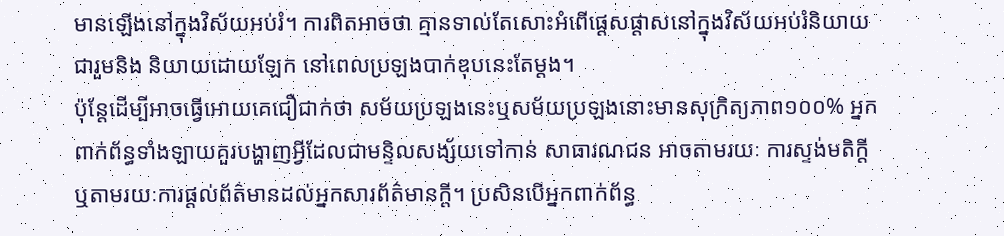មានឡើងនៅក្នុងវិស័យអប់រំ។ ការពិតអាចថា គ្មានទាល់តែសោះអំពើផ្តេសផ្តាសនៅក្នុងវិស័យអប់រំនិយាយជារួមនិង និយាយដោយឡែក នៅពេលប្រឡងបាក់ឌុបនេះតែម្តង។
ប៉ុន្តែដើម្បីអាចធ្វើអោយគេជឿជាក់ថា សម័យប្រឡងនេះឬសម័យប្រឡងនោះមានសុក្រិត្យភាព១០០% អ្នកពាក់ព័ន្ធទាំងឡាយគួរបង្ហាញអ្វីដែលជាមន្ទិលសង្ស័យទៅកាន់ សាធារណជន អាចតាមរយៈ ការស្ទង់មតិក្តី ឬតាមរយៈការផ្តល់ព័ត៌មានដល់អ្នកសារព័ត៌មានក្តី។ ប្រសិនបើអ្នកពាក់ព័ន្ធ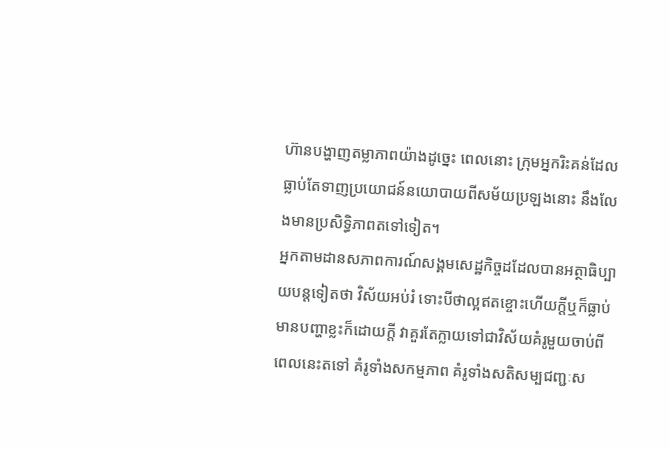ហ៊ានបង្ហាញតម្លាភាពយ៉ាងដូច្នេះ ពេលនោះ ក្រុមអ្នករិះគន់ដែលធ្លាប់តែទាញប្រយោជន៍នយោបាយពីសម័យប្រឡងនោះ នឹងលែងមានប្រសិទ្ធិភាពតទៅទៀត។
អ្នកតាមដានសភាពការណ៍សង្គមសេដ្ឋកិច្ចដដែលបានអត្ថាធិប្បាយបន្តទៀតថា វិស័យអប់រំ ទោះបីថាល្អឥតខ្ចោះហើយក្តីឬក៏ធ្លាប់មានបញ្ហាខ្លះក៏ដោយក្តី វាគួរតែក្លាយទៅជាវិស័យគំរូមួយចាប់ពីពេលនេះតទៅ គំរូទាំងសកម្មភាព គំរូទាំងសតិសម្បជញ្ជៈស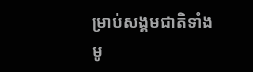ម្រាប់សង្គមជាតិទាំងមូ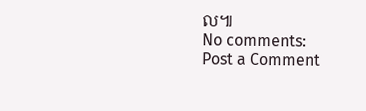ល៕
No comments:
Post a Comment